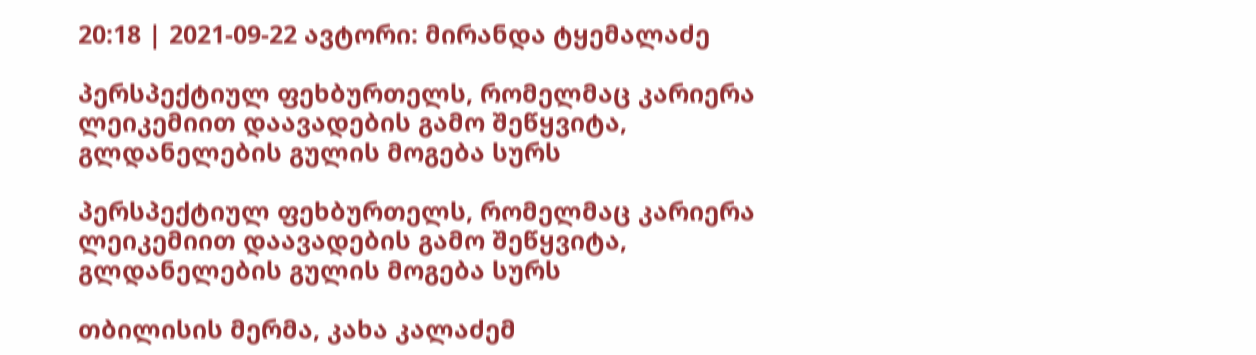20:18 | 2021-09-22 ავტორი: მირანდა ტყემალაძე

პერსპექტიულ ფეხბურთელს, რომელმაც კარიერა ლეიკემიით დაავადების გამო შეწყვიტა, გლდანელების გულის მოგება სურს

პერსპექტიულ ფეხბურთელს, რომელმაც კარიერა ლეიკემიით დაავადების გამო შეწყვიტა, გლდანელების გულის მოგება სურს

თბილისის მერმა, კახა კალაძემ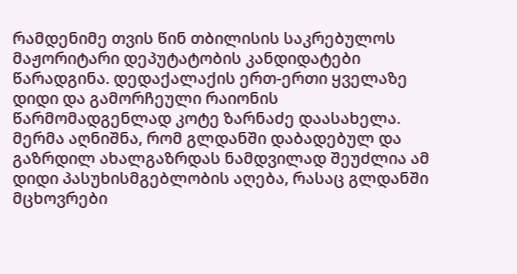რამდენიმე თვის წინ თბილისის საკრებულოს მაჟორიტარი დეპუტატობის კანდიდატები წარადგინა. დედაქალაქის ერთ-ერთი ყველაზე დიდი და გამორჩეული რაიონის წარმომადგენლად კოტე ზარნაძე დაასახელა. მერმა აღნიშნა, რომ გლდანში დაბადებულ და გაზრდილ ახალგაზრდას ნამდვილად შეუძლია ამ დიდი პასუხისმგებლობის აღება, რასაც გლდანში მცხოვრები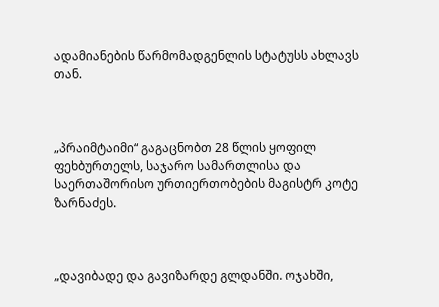ადამიანების წარმომადგენლის სტატუსს ახლავს თან.



„პრაიმტაიმი“ გაგაცნობთ 28 წლის ყოფილ ფეხბურთელს, საჯარო სამართლისა და საერთაშორისო ურთიერთობების მაგისტრ კოტე ზარნაძეს.



„დავიბადე და გავიზარდე გლდანში. ოჯახში,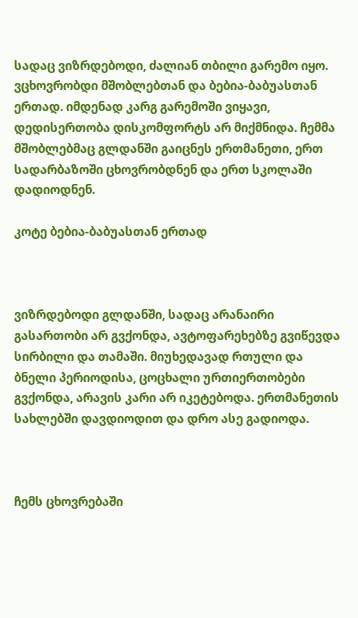სადაც ვიზრდებოდი, ძალიან თბილი გარემო იყო. ვცხოვრობდი მშობლებთან და ბებია-ბაბუასთან ერთად. იმდენად კარგ გარემოში ვიყავი, დედისერთობა დისკომფორტს არ მიქმნიდა. ჩემმა მშობლებმაც გლდანში გაიცნეს ერთმანეთი, ერთ სადარბაზოში ცხოვრობდნენ და ერთ სკოლაში დადიოდნენ.

კოტე ბებია-ბაბუასთან ერთად



ვიზრდებოდი გლდანში, სადაც არანაირი გასართობი არ გვქონდა, ავტოფარეხებზე გვიწევდა სირბილი და თამაში. მიუხედავად რთული და ბნელი პერიოდისა, ცოცხალი ურთიერთობები გვქონდა, არავის კარი არ იკეტებოდა. ერთმანეთის სახლებში დავდიოდით და დრო ასე გადიოდა.



ჩემს ცხოვრებაში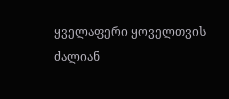ყველაფერი ყოველთვის ძალიან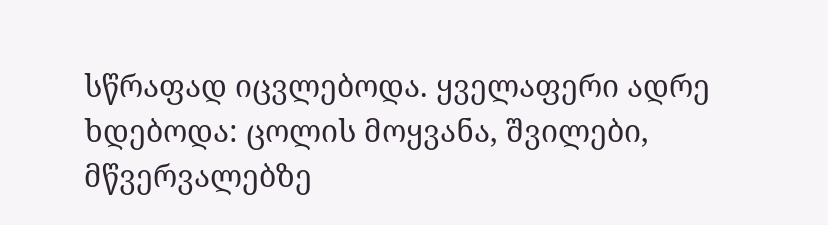სწრაფად იცვლებოდა. ყველაფერი ადრე ხდებოდა: ცოლის მოყვანა, შვილები, მწვერვალებზე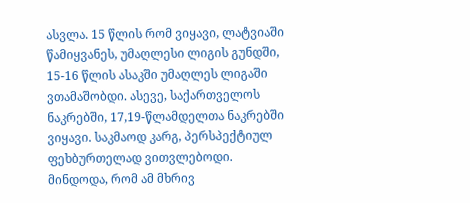ასვლა. 15 წლის რომ ვიყავი, ლატვიაში წამიყვანეს, უმაღლესი ლიგის გუნდში, 15-16 წლის ასაკში უმაღლეს ლიგაში ვთამაშობდი. ასევე, საქართველოს ნაკრებში, 17,19-წლამდელთა ნაკრებში ვიყავი. საკმაოდ კარგ, პერსპექტიულ ფეხბურთელად ვითვლებოდი. მინდოდა, რომ ამ მხრივ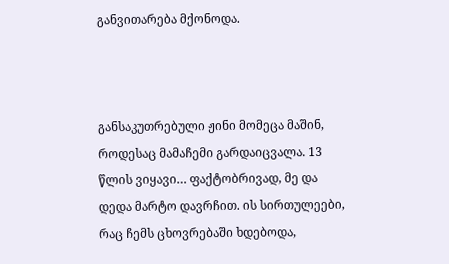განვითარება მქონოდა.



განსაკუთრებული ჟინი მომეცა მაშინ, როდესაც მამაჩემი გარდაიცვალა. 13 წლის ვიყავი… ფაქტობრივად, მე და დედა მარტო დავრჩით. ის სირთულეები, რაც ჩემს ცხოვრებაში ხდებოდა,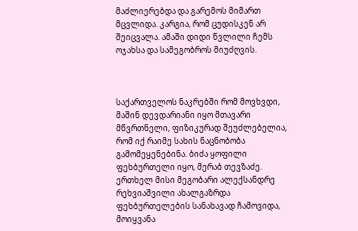მაძლიერებდა და გარემოს მიმართ მცვლიდა. კარგია, რომ ცუდისკენ არ შეიცვალა. ამაში დიდი წვლილი ჩემს ოჯახსა და სამეგობროს მიუძღვის.



საქართველოს ნაკრებში რომ მოვხვდი, მაშინ დევდარიანი იყო მთავარი მწვრთნელი, ფიზიკურად შეუძლებელია, რომ იქ რაიმე სახის ნაცნობობა გამომეყენებინა. ბიძა ყოფილი ფეხბურთელი იყო, მერაბ თევზაძე. ერთხელ მისი მეგობარი ალექსანდრე რეხვიაშვილი ახალგაზრდა ფეხბურთელების სანახავად ჩამოვიდა, მოიყვანა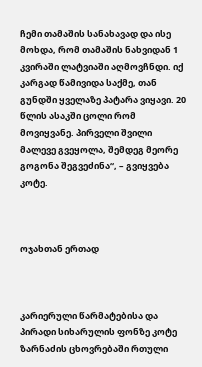ჩემი თამაშის სანახავად და ისე მოხდა, რომ თამაშის ნახვიდან 1 კვირაში ლატვიაში აღმოვჩნდი. იქ კარგად წამივიდა საქმე, თან გუნდში ყველაზე პატარა ვიყავი. 20 წლის ასაკში ცოლი რომ მოვიყვანე. პირველი შვილი მალევე გვეყოლა, შემდეგ მეორე გოგონა შეგვეძინა“, – გვიყვება კოტე.



ოჯახთან ერთად



კარიერული წარმატებისა და პირადი სიხარულის ფონზე კოტე ზარნაძის ცხოვრებაში რთული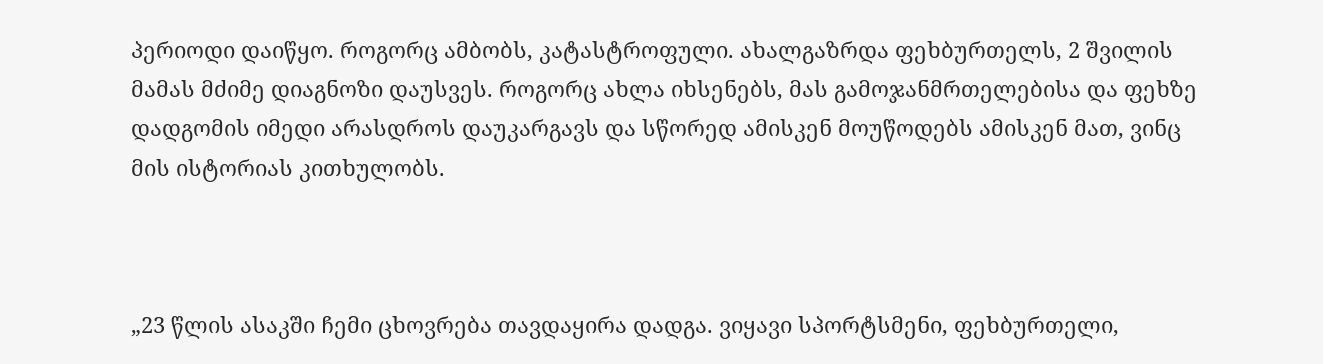პერიოდი დაიწყო. როგორც ამბობს, კატასტროფული. ახალგაზრდა ფეხბურთელს, 2 შვილის მამას მძიმე დიაგნოზი დაუსვეს. როგორც ახლა იხსენებს, მას გამოჯანმრთელებისა და ფეხზე დადგომის იმედი არასდროს დაუკარგავს და სწორედ ამისკენ მოუწოდებს ამისკენ მათ, ვინც მის ისტორიას კითხულობს.



„23 წლის ასაკში ჩემი ცხოვრება თავდაყირა დადგა. ვიყავი სპორტსმენი, ფეხბურთელი,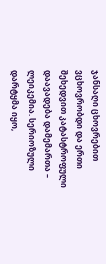ჯანსაღი ცხოვრებით ვცხოვრობდი და ერთი შეხედვით კატასტროფული დაავადება დამემართა – ლეიკემია. სერიოზული დარტყმა იყო,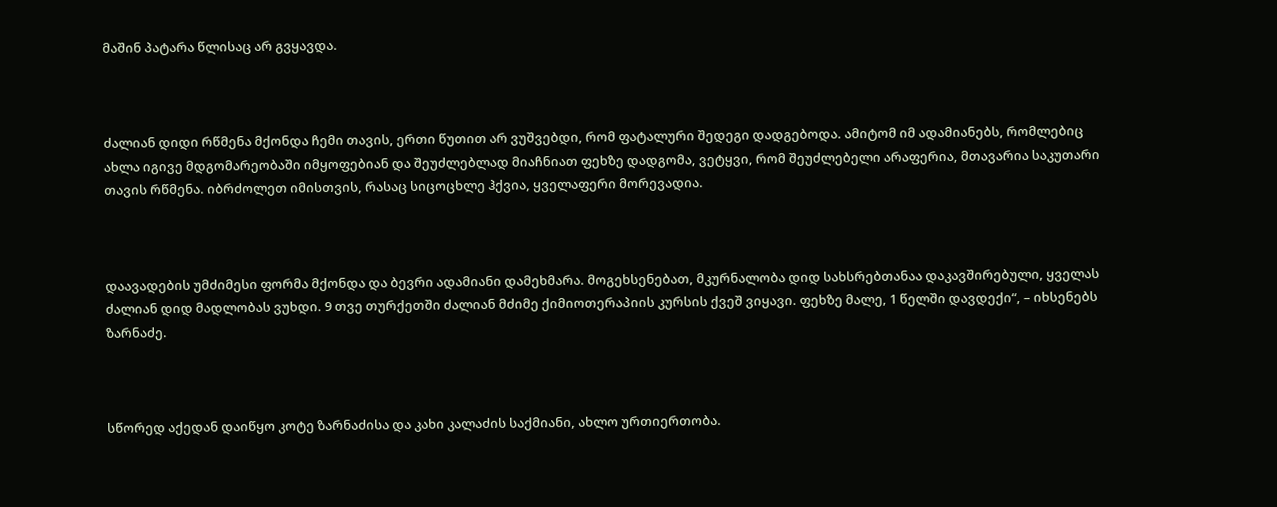მაშინ პატარა წლისაც არ გვყავდა.



ძალიან დიდი რწმენა მქონდა ჩემი თავის, ერთი წუთით არ ვუშვებდი, რომ ფატალური შედეგი დადგებოდა. ამიტომ იმ ადამიანებს, რომლებიც ახლა იგივე მდგომარეობაში იმყოფებიან და შეუძლებლად მიაჩნიათ ფეხზე დადგომა, ვეტყვი, რომ შეუძლებელი არაფერია, მთავარია საკუთარი თავის რწმენა. იბრძოლეთ იმისთვის, რასაც სიცოცხლე ჰქვია, ყველაფერი მორევადია.



დაავადების უმძიმესი ფორმა მქონდა და ბევრი ადამიანი დამეხმარა. მოგეხსენებათ, მკურნალობა დიდ სახსრებთანაა დაკავშირებული, ყველას ძალიან დიდ მადლობას ვუხდი. 9 თვე თურქეთში ძალიან მძიმე ქიმიოთერაპიის კურსის ქვეშ ვიყავი. ფეხზე მალე, 1 წელში დავდექი“, – იხსენებს ზარნაძე.



სწორედ აქედან დაიწყო კოტე ზარნაძისა და კახი კალაძის საქმიანი, ახლო ურთიერთობა.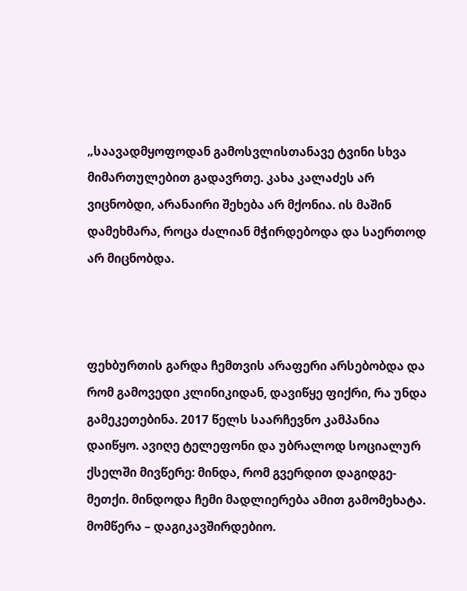„საავადმყოფოდან გამოსვლისთანავე ტვინი სხვა მიმართულებით გადავრთე. კახა კალაძეს არ ვიცნობდი, არანაირი შეხება არ მქონია. ის მაშინ დამეხმარა, როცა ძალიან მჭირდებოდა და საერთოდ არ მიცნობდა.



ფეხბურთის გარდა ჩემთვის არაფერი არსებობდა და რომ გამოვედი კლინიკიდან, დავიწყე ფიქრი, რა უნდა გამეკეთებინა. 2017 წელს საარჩევნო კამპანია დაიწყო. ავიღე ტელეფონი და უბრალოდ სოციალურ ქსელში მივწერე: მინდა, რომ გვერდით დაგიდგე-მეთქი. მინდოდა ჩემი მადლიერება ამით გამომეხატა. მომწერა – დაგიკავშირდებიო.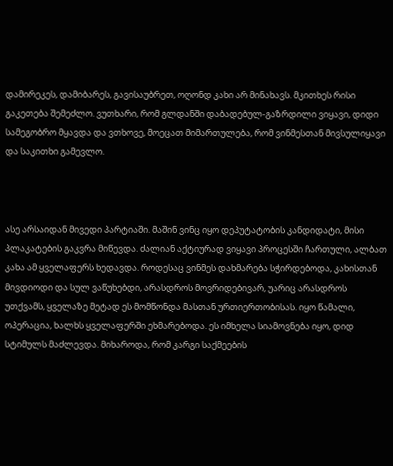დამირეკეს, დამიბარეს, გავისაუბრეთ, ოღონდ კახი არ მინახავს. მკითხეს რისი გაკეთება შემეძლო. ვუთხარი, რომ გლდანში დაბადებულ-გაზრდილი ვიყავი, დიდი სამეგობრო მყავდა და ვთხოვე, მოეცათ მიმართულება, რომ ვინმესთან მივსულიყავი და საკითხი გამევლო.



ასე არსაიდან მივედი პარტიაში. მაშინ ვინც იყო დეპუტატობის კანდიდატი, მისი პლაკატების გაკვრა მიწევდა. ძალიან აქტიურად ვიყავი პროცესში ჩართული, ალბათ კახა ამ ყველაფერს ხედავდა. როდესაც ვინმეს დახმარება სჭირდებოდა, კახისთან მივდიოდი და სულ ვაწუხებდი, არასდროს მოვრიდებივარ, უარიც არასდროს უთქვამს, ყველაზე მეტად ეს მომწონდა მასთან ურთიერთობისას. იყო წამალი, ოპერაცია, ხალხს ყველაფერში ეხმარებოდა. ეს იმხელა სიამოვნება იყო, დიდ სტიმულს მაძლევდა. მიხაროდა, რომ კარგი საქმეების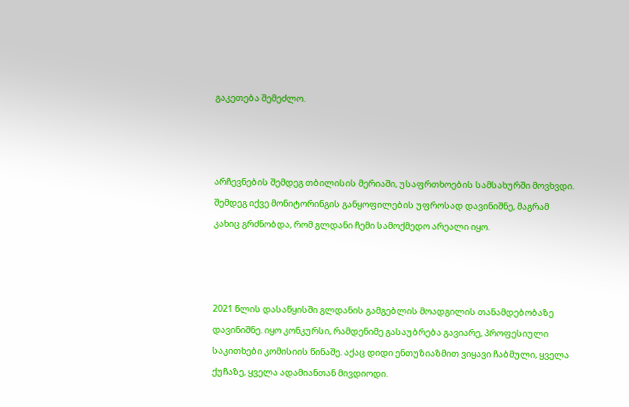გაკეთება შემეძლო.



არჩევნების შემდეგ თბილისის მერიაში, უსაფრთხოების სამსახურში მოვხვდი. შემდეგ იქვე მონიტორინგის განყოფილების უფროსად დავინიშნე, მაგრამ კახიც გრძნობდა, რომ გლდანი ჩემი სამოქმედო არეალი იყო.



2021 წლის დასაწყისში გლდანის გამგებლის მოადგილის თანამდებობაზე დავინიშნე. იყო კონკურსი, რამდენიმე გასაუბრება გავიარე, პროფესიული საკითხები კომისიის წინაშე. აქაც დიდი ენთუზიაზმით ვიყავი ჩაბმული, ყველა ქუჩაზე, ყველა ადამიანთან მივდიოდი.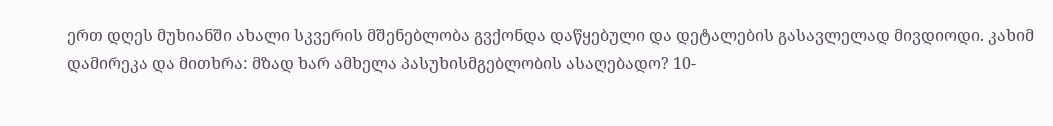ერთ დღეს მუხიანში ახალი სკვერის მშენებლობა გვქონდა დაწყებული და დეტალების გასავლელად მივდიოდი. კახიმ დამირეკა და მითხრა: მზად ხარ ამხელა პასუხისმგებლობის ასაღებადო? 10-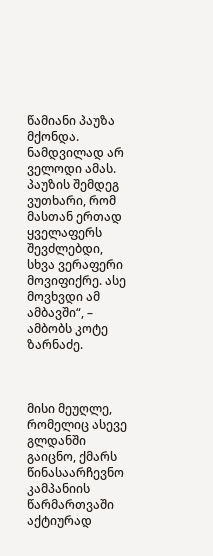წამიანი პაუზა მქონდა. ნამდვილად არ ველოდი ამას. პაუზის შემდეგ ვუთხარი, რომ მასთან ერთად ყველაფერს შევძლებდი, სხვა ვერაფერი მოვიფიქრე. ასე მოვხვდი ამ ამბავში“, – ამბობს კოტე ზარნაძე.



მისი მეუღლე, რომელიც ასევე გლდანში გაიცნო, ქმარს წინასაარჩევნო კამპანიის წარმართვაში აქტიურად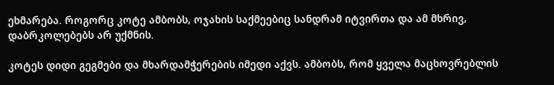ეხმარება. როგორც კოტე ამბობს, ოჯახის საქმეებიც სანდრამ იტვირთა და ამ მხრივ, დაბრკოლებებს არ უქმნის.

კოტეს დიდი გეგმები და მხარდამჭერების იმედი აქვს. ამბობს, რომ ყველა მაცხოვრებლის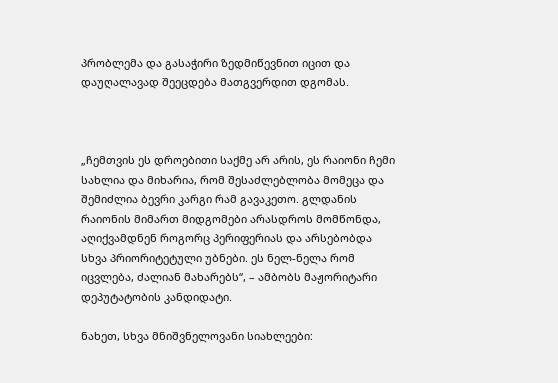პრობლემა და გასაჭირი ზედმიწევნით იცით და დაუღალავად შეეცდება მათგვერდით დგომას.



„ჩემთვის ეს დროებითი საქმე არ არის, ეს რაიონი ჩემი სახლია და მიხარია, რომ შესაძლებლობა მომეცა და შემიძლია ბევრი კარგი რამ გავაკეთო. გლდანის რაიონის მიმართ მიდგომები არასდროს მომწონდა, აღიქვამდნენ როგორც პერიფერიას და არსებობდა სხვა პრიორიტეტული უბნები. ეს ნელ-ნელა რომ იცვლება, ძალიან მახარებს“, – ამბობს მაჟორიტარი დეპუტატობის კანდიდატი.

ნახეთ, სხვა მნიშვნელოვანი სიახლეები: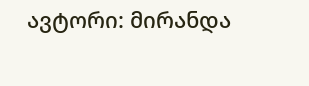ავტორი: მირანდა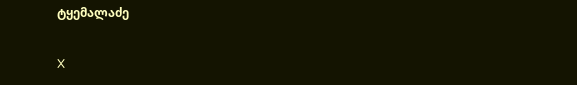ტყემალაძე

X